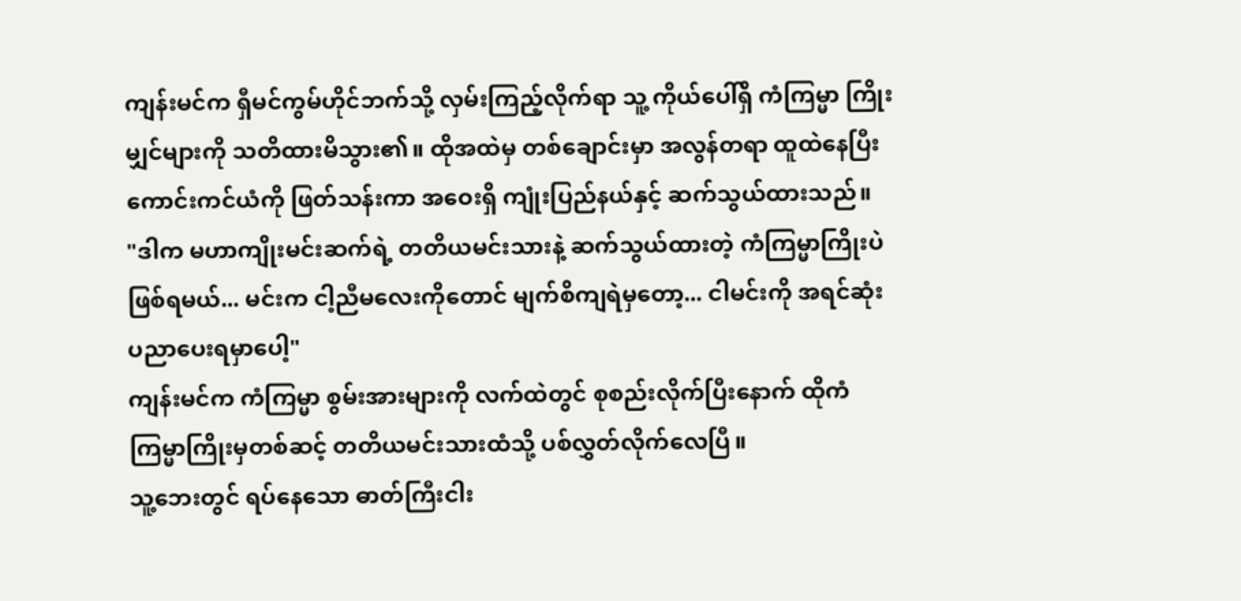ကျန်းမင်က ရှီမင်ကွမ်ဟိုင်ဘက်သို့ လှမ်းကြည့်လိုက်ရာ သူ့ ကိုယ်ပေါ်ရှိ ကံကြမ္မာ ကြိုးမျှင်များကို သတိထားမိသွား၏။ ထိုအထဲမှ တစ်ချောင်းမှာ အလွန်တရာ ထူထဲနေပြီး ကောင်းကင်ယံကို ဖြတ်သန်းကာ အဝေးရှိ ကျုံးပြည်နယ်နှင့် ဆက်သွယ်ထားသည်။
"ဒါက မဟာကျိုးမင်းဆက်ရဲ့ တတိယမင်းသားနဲ့ ဆက်သွယ်ထားတဲ့ ကံကြမ္မာကြိုးပဲ ဖြစ်ရမယ်... မင်းက ငါ့ညီမလေးကိုတောင် မျက်စိကျရဲမှတော့... ငါမင်းကို အရင်ဆုံး ပညာပေးရမှာပေါ့"
ကျန်းမင်က ကံကြမ္မာ စွမ်းအားများကို လက်ထဲတွင် စုစည်းလိုက်ပြီးနောက် ထိုကံကြမ္မာကြိုးမှတစ်ဆင့် တတိယမင်းသားထံသို့ ပစ်လွှတ်လိုက်လေပြီ။
သူ့ဘေးတွင် ရပ်နေသော ဓာတ်ကြီးငါး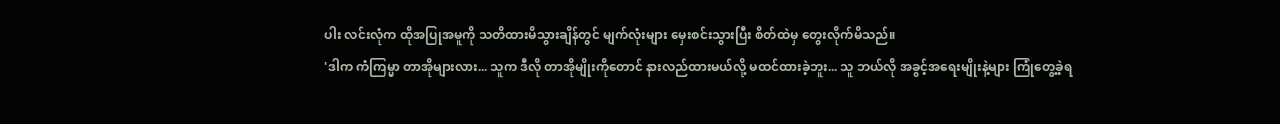ပါး လင်းလုံက ထိုအပြုအမူကို သတိထားမိသွားချိန်တွင် မျက်လုံးများ မှေးစင်းသွားပြီး စိတ်ထဲမှ တွေးလိုက်မိသည်။
'ဒါက ကံကြမ္မာ တာအိုများလား... သူက ဒီလို တာအိုမျိုးကိုတောင် နားလည်ထားမယ်လို့ မထင်ထားခဲ့ဘူး... သူ ဘယ်လို အခွင့်အရေးမျိုးနဲ့များ ကြုံတွေ့ခဲ့ရ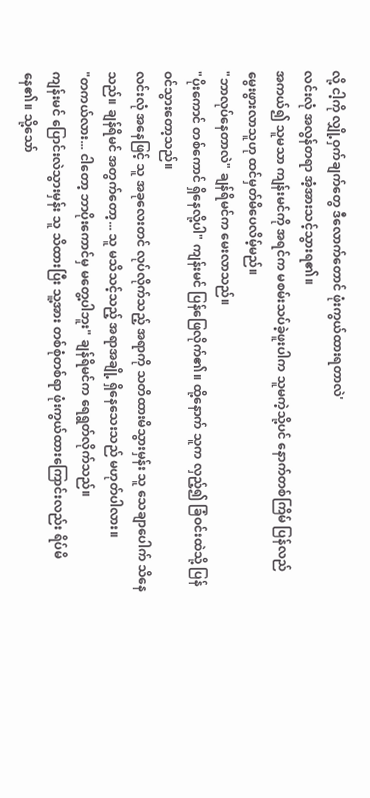လို့ ငါ့ကို လျှို့ဝှက်ချက်တွေ ဒီလောက်တောင် ဖုံးကွယ်ထားရတာလဲ'
လင်းလုံ အလွန်တရာ အံ့အားသင့်သွားရ၏။
အကယ်၍ သူမသာ ကျန်းမင်ကို အရင်က မစမ်းသပ်ခဲ့ဖူးပါက သူမကဲ့သို့ပင် နောက်တစ်ကြိမ် ပြန်လည် မွေးဖွားလာသူဟု ထင်မှတ်မိပေလိမ့်မည်။
"ဘာလုပ်နေတာလဲ" ချန်ရိမင်က မေးလာသည်။
"ပိုးကောင် တစ်ကောင် ရှိနေလို့ပါ" ကျန်းမင် ပြန်ဖြေလိုက်၏။ ထို့နောက် သူက လှည့်၍ ခြံဝင်းထဲသို့ ပြန်ဝင်သွားတော့သည်။
လင်းလုံ အနေဖြင့် သူ အခုလေးတင် လုပ်လိုက်သည့် အရာကို သတိထားမိသွားမှန်း သူ သေချာပေါက် သိနေသည်။ ချန်ရိမင် အတွက်တော့... သူ မသိသင့်သည့် အရာအချို့ ရှိနေသေးသည် မဟုတ်ပါလား။
"တကယ်လား... ငါတော့ ဘာပိုးကောင်မှ မတွေ့ပါဘူး" ချန်ရိမင်က ရေရွတ်လိုက်သည်။
ကျန်းမင် ပြောင်းလဲသွားမှန်း သူ သိထားပြီး သူ့အား တစ်စုံတစ်ရာ ဖုံးကွယ်ထားကြောင်းလည်း ရိပ်မိနေ၏။ သို့သော်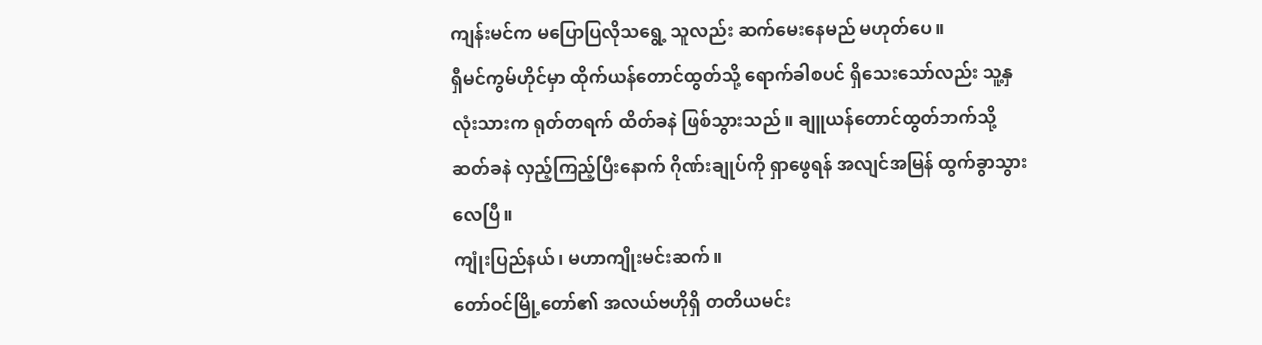ကျန်းမင်က မပြောပြလိုသရွေ့ သူလည်း ဆက်မေးနေမည် မဟုတ်ပေ။
ရှီမင်ကွမ်ဟိုင်မှာ ထိုက်ယန်တောင်ထွတ်သို့ ရောက်ခါစပင် ရှိသေးသော်လည်း သူ့နှလုံးသားက ရုတ်တရက် ထိတ်ခနဲ ဖြစ်သွားသည်။ ချူယန်တောင်ထွတ်ဘက်သို့ ဆတ်ခနဲ လှည့်ကြည့်ပြီးနောက် ဂိုဏ်းချုပ်ကို ရှာဖွေရန် အလျင်အမြန် ထွက်ခွာသွားလေပြီ။
ကျုံးပြည်နယ်၊ မဟာကျိုးမင်းဆက်။
တော်ဝင်မြို့တော်၏ အလယ်ဗဟိုရှိ တတိယမင်း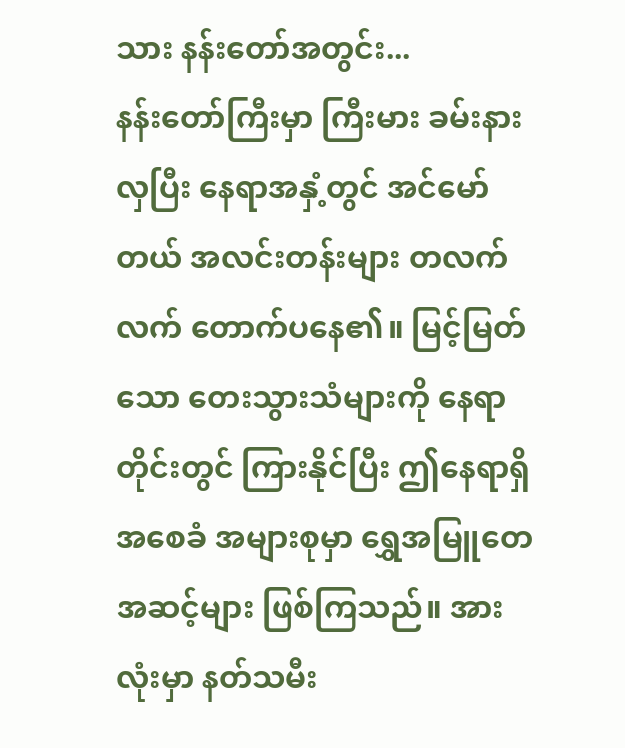သား နန်းတော်အတွင်း...
နန်းတော်ကြီးမှာ ကြီးမား ခမ်းနားလှပြီး နေရာအနှံ့တွင် အင်မော်တယ် အလင်းတန်းများ တလက်လက် တောက်ပနေ၏။ မြင့်မြတ်သော တေးသွားသံများကို နေရာတိုင်းတွင် ကြားနိုင်ပြီး ဤနေရာရှိ အစေခံ အများစုမှာ ရွှေအမြူတေ အဆင့်များ ဖြစ်ကြသည်။ အားလုံးမှာ နတ်သမီး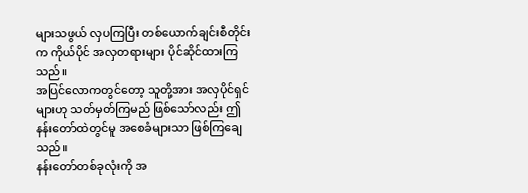များသဖွယ် လှပကြပြီး တစ်ယောက်ချင်းစီတိုင်းက ကိုယ်ပိုင် အလှတရားများ ပိုင်ဆိုင်ထားကြသည်။
အပြင်လောကတွင်တော့ သူတို့အား အလှပိုင်ရှင်များဟု သတ်မှတ်ကြမည် ဖြစ်သော်လည်း ဤနန်းတော်ထဲတွင်မူ အစေခံများသာ ဖြစ်ကြချေသည်။
နန်းတော်တစ်ခုလုံးကို အ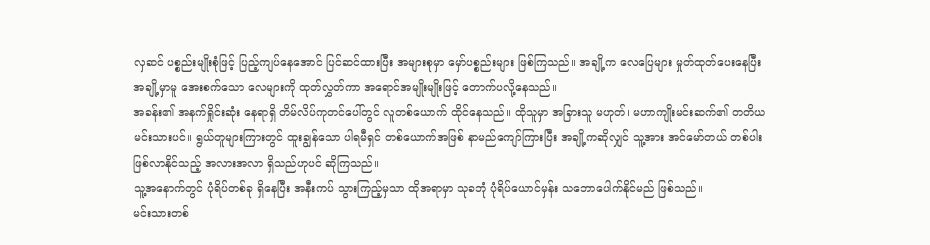လှဆင် ပစ္စည်းမျိုးစုံဖြင့် ပြည့်ကျပ်နေအောင် ပြင်ဆင်ထားပြီး အများစုမှာ မှော်ပစ္စည်းများ ဖြစ်ကြသည်။ အချို့က လေပြေများ မှုတ်ထုတ်ပေးနေပြီး အချို့မှာမူ အေးစက်သော လေများကို ထုတ်လွှတ်ကာ အရောင်အမျိုးမျိုးဖြင့် တောက်ပလို့နေသည်။
အခန်း၏ အနက်ရှိုင်းဆုံး နေရာရှိ တိမ်လိပ်ကုတင်ပေါ်တွင် လူတစ်ယောက် ထိုင်နေသည်။ ထိုသူမှာ အခြားသူ မဟုတ်၊ မဟာကျိုးမင်းဆက်၏ တတိယမင်းသားပင်။ ရွယ်တူများကြားတွင် ထူးချွန်သော ပါရမီရှင် တစ်ယောက်အဖြစ် နာမည်ကျော်ကြားပြီး အချို့ကဆိုလျှင် သူ့အား အင်မော်တယ် တစ်ပါး ဖြစ်လာနိုင်သည့် အလားအလာ ရှိသည်ဟုပင် ဆိုကြသည်။
သူ့အနောက်တွင် ပုံရိပ်တစ်ခု ရှိနေပြီး အနီးကပ် သွားကြည့်မှသာ ထိုအရာမှာ သုခဘုံ ပုံရိပ်ယောင်မှန်း သဘောပေါက်နိုင်မည် ဖြစ်သည်။
မင်းသားတစ်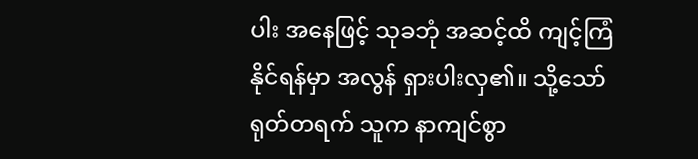ပါး အနေဖြင့် သုခဘုံ အဆင့်ထိ ကျင့်ကြံနိုင်ရန်မှာ အလွန် ရှားပါးလှ၏။ သို့သော် ရုတ်တရက် သူက နာကျင်စွာ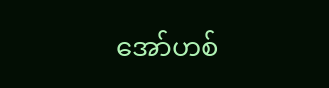အော်ဟစ်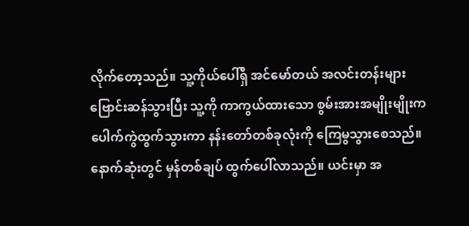လိုက်တော့သည်။ သူ့ကိုယ်ပေါ်ရှိ အင်မော်တယ် အလင်းတန်းများ ဗြောင်းဆန်သွားပြီး သူ့ကို ကာကွယ်ထားသော စွမ်းအားအမျိုးမျိုးက ပေါက်ကွဲထွက်သွားကာ နန်းတော်တစ်ခုလုံးကို ကြေမွသွားစေသည်။
နောက်ဆုံးတွင် မှန်တစ်ချပ် ထွက်ပေါ်လာသည်။ ယင်းမှာ အ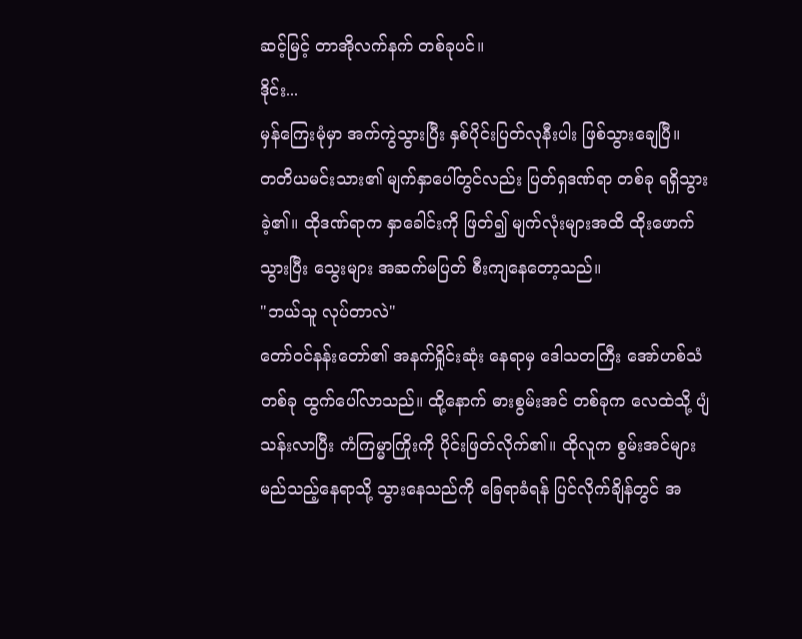ဆင့်မြင့် တာအိုလက်နက် တစ်ခုပင်။
ဒိုင်း...
မှန်ကြေးမုံမှာ အက်ကွဲသွားပြီး နှစ်ပိုင်းပြတ်လုနီးပါး ဖြစ်သွားချေပြီ။
တတိယမင်းသား၏ မျက်နှာပေါ်တွင်လည်း ပြတ်ရှဒဏ်ရာ တစ်ခု ရရှိသွားခဲ့၏။ ထိုဒဏ်ရာက နှာခေါင်းကို ဖြတ်၍ မျက်လုံးများအထိ ထိုးဖောက်သွားပြီး သွေးများ အဆက်မပြတ် စီးကျနေတော့သည်။
"ဘယ်သူ လုပ်တာလဲ"
တော်ဝင်နန်းတော်၏ အနက်ရှိုင်းဆုံး နေရာမှ ဒေါသတကြီး အော်ဟစ်သံ တစ်ခု ထွက်ပေါ်လာသည်။ ထို့နောက် ဓားစွမ်းအင် တစ်ခုက လေထဲသို့ ပျံသန်းလာပြီး ကံကြမ္မာကြိုးကို ပိုင်းဖြတ်လိုက်၏။ ထိုလူက စွမ်းအင်များ မည်သည့်နေရာသို့ သွားနေသည်ကို ခြေရာခံရန် ပြင်လိုက်ချိန်တွင် အ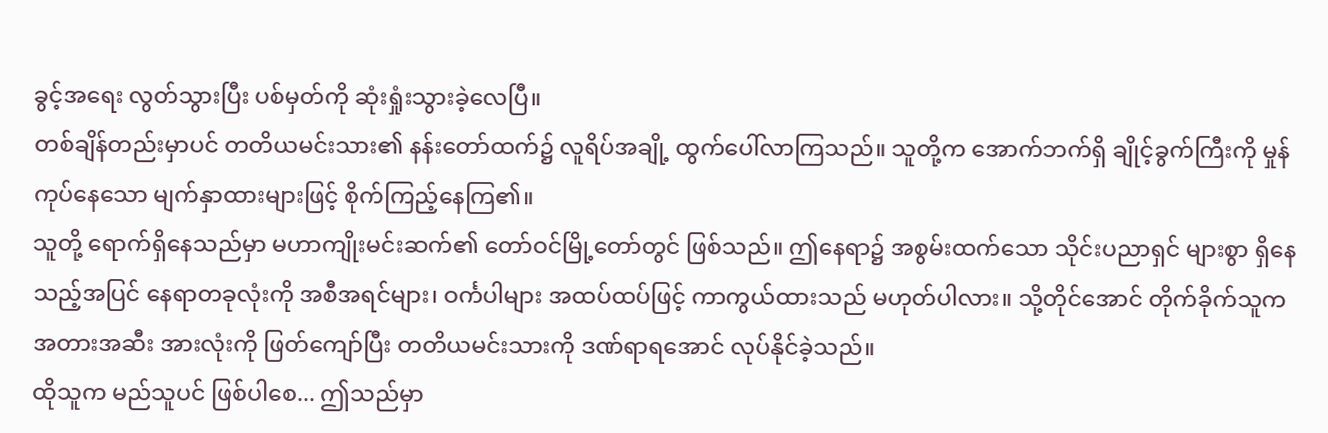ခွင့်အရေး လွတ်သွားပြီး ပစ်မှတ်ကို ဆုံးရှုံးသွားခဲ့လေပြီ။
တစ်ချိန်တည်းမှာပင် တတိယမင်းသား၏ နန်းတော်ထက်၌ လူရိပ်အချို့ ထွက်ပေါ်လာကြသည်။ သူတို့က အောက်ဘက်ရှိ ချိုင့်ခွက်ကြီးကို မှုန်ကုပ်နေသော မျက်နှာထားများဖြင့် စိုက်ကြည့်နေကြ၏။
သူတို့ ရောက်ရှိနေသည်မှာ မဟာကျိုးမင်းဆက်၏ တော်ဝင်မြို့တော်တွင် ဖြစ်သည်။ ဤနေရာ၌ အစွမ်းထက်သော သိုင်းပညာရှင် များစွာ ရှိနေသည့်အပြင် နေရာတခုလုံးကို အစီအရင်များ၊ ဝင်္ကပါများ အထပ်ထပ်ဖြင့် ကာကွယ်ထားသည် မဟုတ်ပါလား။ သို့တိုင်အောင် တိုက်ခိုက်သူက အတားအဆီး အားလုံးကို ဖြတ်ကျော်ပြီး တတိယမင်းသားကို ဒဏ်ရာရအောင် လုပ်နိုင်ခဲ့သည်။
ထိုသူက မည်သူပင် ဖြစ်ပါစေ... ဤသည်မှာ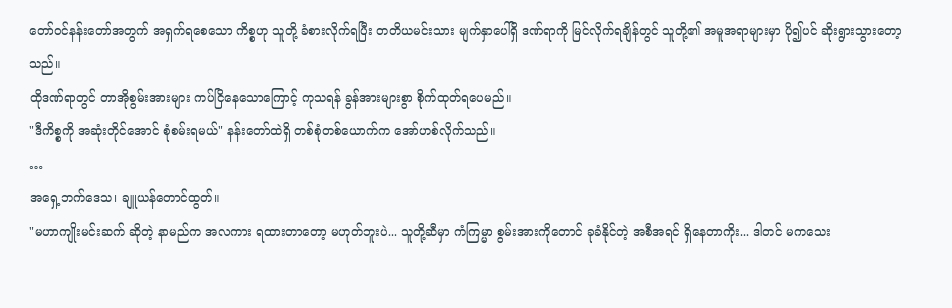တော်ဝင်နန်းတော်အတွက် အရှက်ရစေသော ကိစ္စဟု သူတို့ ခံစားလိုက်ရပြီး တတိယမင်းသား မျက်နှာပေါ်ရှိ ဒဏ်ရာကို မြင်လိုက်ရချိန်တွင် သူတို့၏ အမူအရာများမှာ ပို၍ပင် ဆိုးရွားသွားတော့သည်။
ထိုဒဏ်ရာတွင် တာအိုစွမ်းအားများ ကပ်ငြိနေသောကြောင့် ကုသရန် ခွန်အားများစွာ စိုက်ထုတ်ရပေမည်။
"ဒီကိစ္စကို အဆုံးတိုင်အောင် စုံစမ်းရမယ်" နန်းတော်ထဲရှိ တစ်စုံတစ်ယောက်က အော်ဟစ်လိုက်သည်။
…
အရှေ့ဘက်ဒေသ၊ ချူယန်တောင်ထွတ်။
"မဟာကျိုးမင်းဆက် ဆိုတဲ့ နာမည်က အလကား ရထားတာတော့ မဟုတ်ဘူးပဲ... သူတို့ဆီမှာ ကံကြမ္မာ စွမ်းအားကိုတောင် ခုခံနိုင်တဲ့ အစီအရင် ရှိနေတာကိုး... ဒါတင် မကသေး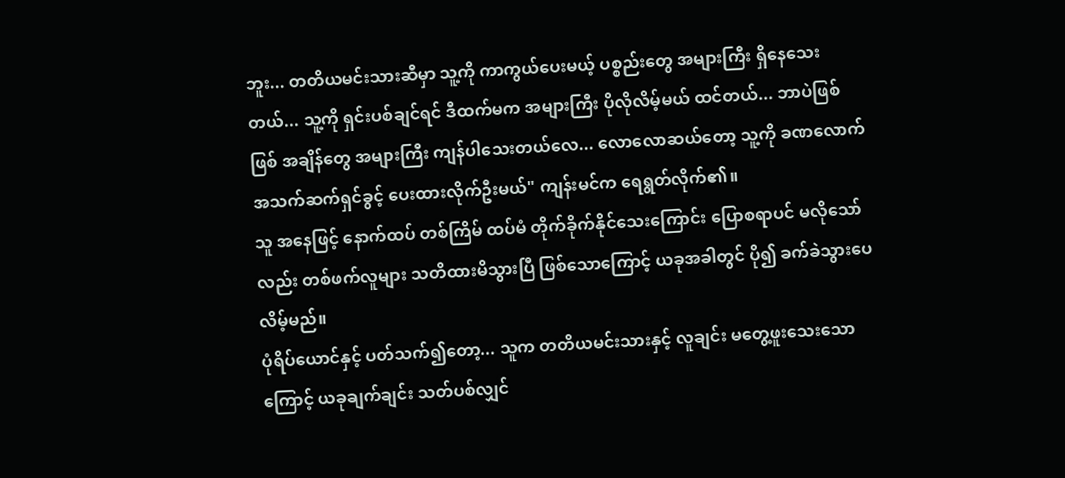ဘူး... တတိယမင်းသားဆီမှာ သူ့ကို ကာကွယ်ပေးမယ့် ပစ္စည်းတွေ အများကြီး ရှိနေသေးတယ်... သူ့ကို ရှင်းပစ်ချင်ရင် ဒီထက်မက အများကြီး ပိုလိုလိမ့်မယ် ထင်တယ်... ဘာပဲဖြစ်ဖြစ် အချိန်တွေ အများကြီး ကျန်ပါသေးတယ်လေ... လောလောဆယ်တော့ သူ့ကို ခဏလောက် အသက်ဆက်ရှင်ခွင့် ပေးထားလိုက်ဦးမယ်" ကျန်းမင်က ရေရွတ်လိုက်၏။
သူ အနေဖြင့် နောက်ထပ် တစ်ကြိမ် ထပ်မံ တိုက်ခိုက်နိုင်သေးကြောင်း ပြောစရာပင် မလိုသော်လည်း တစ်ဖက်လူများ သတိထားမိသွားပြီ ဖြစ်သောကြောင့် ယခုအခါတွင် ပို၍ ခက်ခဲသွားပေလိမ့်မည်။
ပုံရိပ်ယောင်နှင့် ပတ်သက်၍တော့... သူက တတိယမင်းသားနှင့် လူချင်း မတွေ့ဖူးသေးသောကြောင့် ယခုချက်ချင်း သတ်ပစ်လျှင်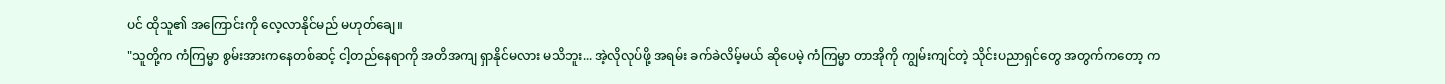ပင် ထိုသူ၏ အကြောင်းကို လေ့လာနိုင်မည် မဟုတ်ချေ။
"သူတို့က ကံကြမ္မာ စွမ်းအားကနေတစ်ဆင့် ငါ့တည်နေရာကို အတိအကျ ရှာနိုင်မလား မသိဘူး... အဲ့လိုလုပ်ဖို့ အရမ်း ခက်ခဲလိမ့်မယ် ဆိုပေမဲ့ ကံကြမ္မာ တာအိုကို ကျွမ်းကျင်တဲ့ သိုင်းပညာရှင်တွေ အတွက်ကတော့ က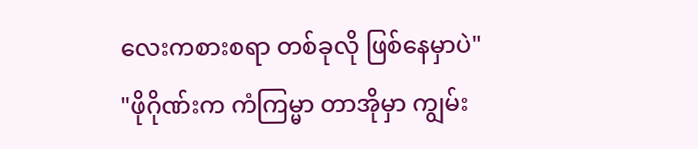လေးကစားစရာ တစ်ခုလို ဖြစ်နေမှာပဲ"
"ဖိုဂိုဏ်းက ကံကြမ္မာ တာအိုမှာ ကျွမ်း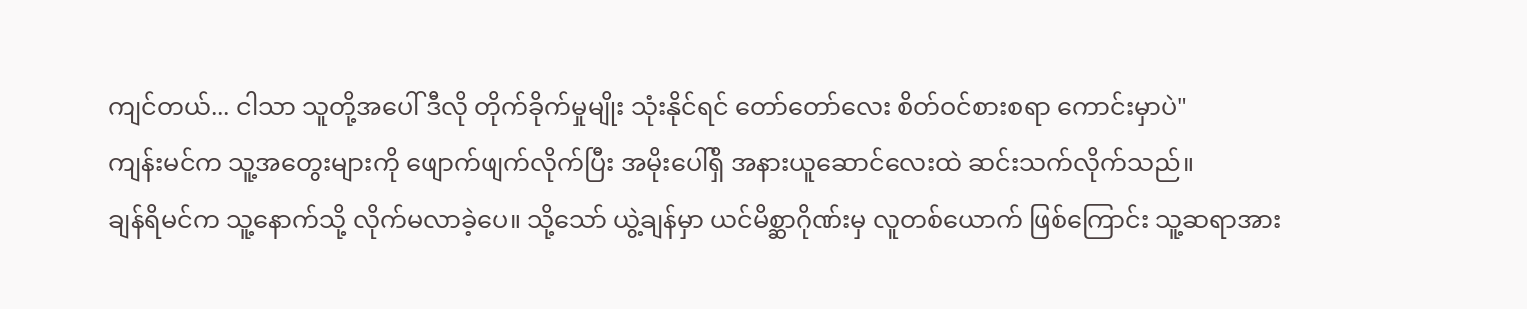ကျင်တယ်... ငါသာ သူတို့အပေါ် ဒီလို တိုက်ခိုက်မှုမျိုး သုံးနိုင်ရင် တော်တော်လေး စိတ်ဝင်စားစရာ ကောင်းမှာပဲ"
ကျန်းမင်က သူ့အတွေးများကို ဖျောက်ဖျက်လိုက်ပြီး အမိုးပေါ်ရှိ အနားယူဆောင်လေးထဲ ဆင်းသက်လိုက်သည်။
ချန်ရိမင်က သူ့နောက်သို့ လိုက်မလာခဲ့ပေ။ သို့သော် ယွဲ့ချန်မှာ ယင်မိစ္ဆာဂိုဏ်းမှ လူတစ်ယောက် ဖြစ်ကြောင်း သူ့ဆရာအား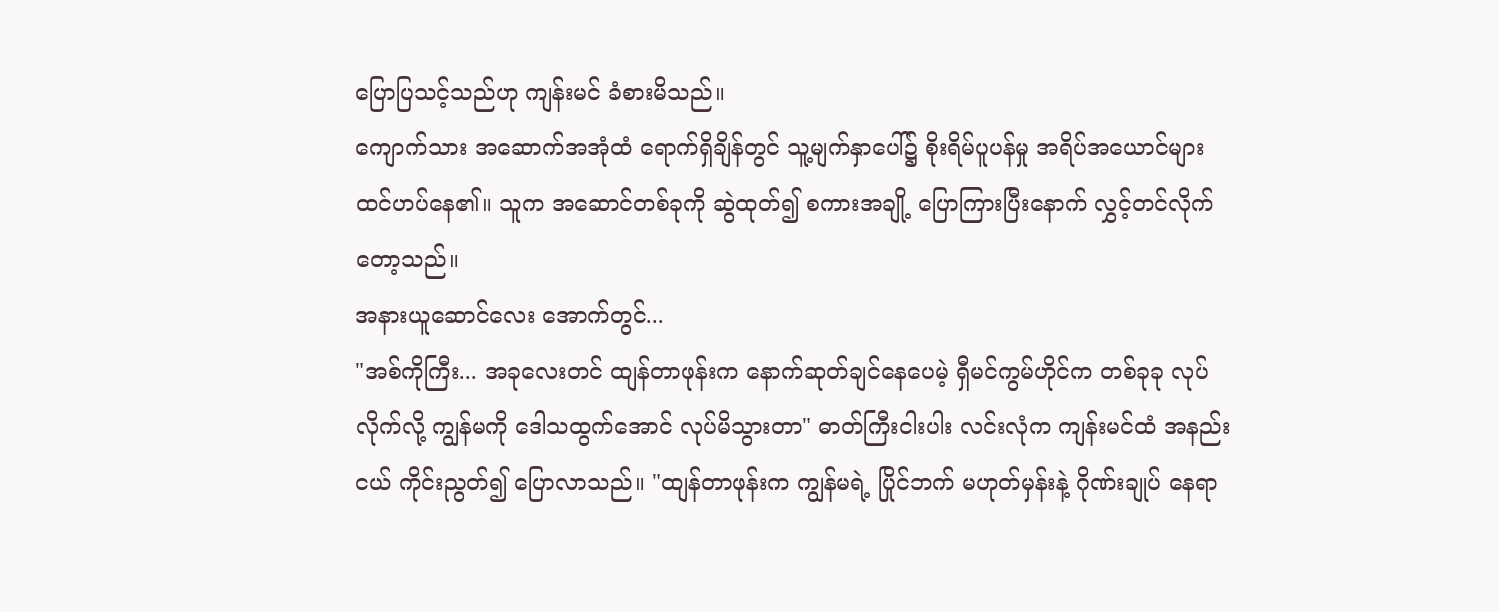ပြောပြသင့်သည်ဟု ကျန်းမင် ခံစားမိသည်။
ကျောက်သား အဆောက်အအုံထံ ရောက်ရှိချိန်တွင် သူ့မျက်နှာပေါ်၌ စိုးရိမ်ပူပန်မှု အရိပ်အယောင်များ ထင်ဟပ်နေ၏။ သူက အဆောင်တစ်ခုကို ဆွဲထုတ်၍ စကားအချို့ ပြောကြားပြီးနောက် လွှင့်တင်လိုက်တော့သည်။
အနားယူဆောင်လေး အောက်တွင်...
"အစ်ကိုကြီး... အခုလေးတင် ထျန်တာဖုန်းက နောက်ဆုတ်ချင်နေပေမဲ့ ရှီမင်ကွမ်ဟိုင်က တစ်ခုခု လုပ်လိုက်လို့ ကျွန်မကို ဒေါသထွက်အောင် လုပ်မိသွားတာ" ဓာတ်ကြီးငါးပါး လင်းလုံက ကျန်းမင်ထံ အနည်းငယ် ကိုင်းညွတ်၍ ပြောလာသည်။ "ထျန်တာဖုန်းက ကျွန်မရဲ့ ပြိုင်ဘက် မဟုတ်မှန်းနဲ့ ဂိုဏ်းချုပ် နေရာ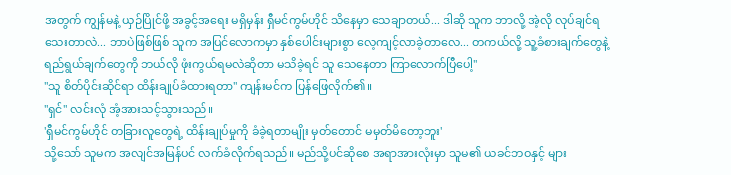အတွက် ကျွန်မနဲ့ ယှဉ်ပြိုင်ဖို့ အခွင့်အရေး မရှိမှန်း ရှီမင်ကွမ်ဟိုင် သိနေမှာ သေချာတယ်... ဒါဆို သူက ဘာလို့ အဲ့လို လုပ်ချင်ရသေးတာလဲ... ဘာပဲဖြစ်ဖြစ် သူက အပြင်လောကမှာ နှစ်ပေါင်းများစွာ လေ့ကျင့်လာခဲ့တာလေ... တကယ်လို့ သူ့ခံစားချက်တွေနဲ့ ရည်ရွယ်ချက်တွေကို ဘယ်လို ဖုံးကွယ်ရမလဲဆိုတာ မသိခဲ့ရင် သူ သေနေတာ ကြာလောက်ပြီပေါ့"
"သူ စိတ်ပိုင်းဆိုင်ရာ ထိန်းချုပ်ခံထားရတာ" ကျန်းမင်က ပြန်ဖြေလိုက်၏။
"ရှင်" လင်းလုံ အံ့အားသင့်သွားသည်။
'ရှီမင်ကွမ်ဟိုင် တခြားလူတွေရဲ့ ထိန်းချုပ်မှုကို ခံခဲ့ရတာမျိုး မှတ်တောင် မမှတ်မိတော့ဘူး'
သို့သော် သူမက အလျင်အမြန်ပင် လက်ခံလိုက်ရသည်။ မည်သို့ပင်ဆိုစေ အရာအားလုံးမှာ သူမ၏ ယခင်ဘဝနှင့် များ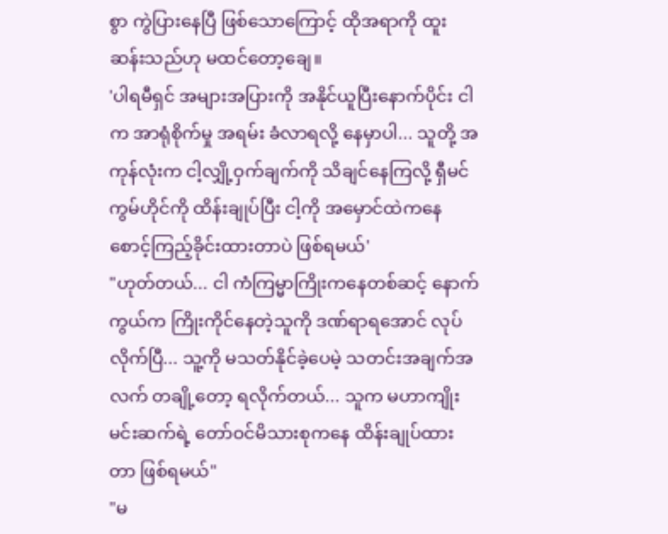စွာ ကွဲပြားနေပြီ ဖြစ်သောကြောင့် ထိုအရာကို ထူးဆန်းသည်ဟု မထင်တော့ချေ။
'ပါရမီရှင် အများအပြားကို အနိုင်ယူပြီးနောက်ပိုင်း ငါက အာရုံစိုက်မှု အရမ်း ခံလာရလို့ နေမှာပါ... သူတို့ အကုန်လုံးက ငါ့လျှို့ဝှက်ချက်ကို သိချင်နေကြလို့ ရှီမင်ကွမ်ဟိုင်ကို ထိန်းချုပ်ပြီး ငါ့ကို အမှောင်ထဲကနေ စောင့်ကြည့်ခိုင်းထားတာပဲ ဖြစ်ရမယ်'
"ဟုတ်တယ်... ငါ ကံကြမ္မာကြိုးကနေတစ်ဆင့် နောက်ကွယ်က ကြိုးကိုင်နေတဲ့သူကို ဒဏ်ရာရအောင် လုပ်လိုက်ပြီ... သူ့ကို မသတ်နိုင်ခဲ့ပေမဲ့ သတင်းအချက်အလက် တချို့တော့ ရလိုက်တယ်... သူက မဟာကျိုးမင်းဆက်ရဲ့ တော်ဝင်မိသားစုကနေ ထိန်းချုပ်ထားတာ ဖြစ်ရမယ်"
"မ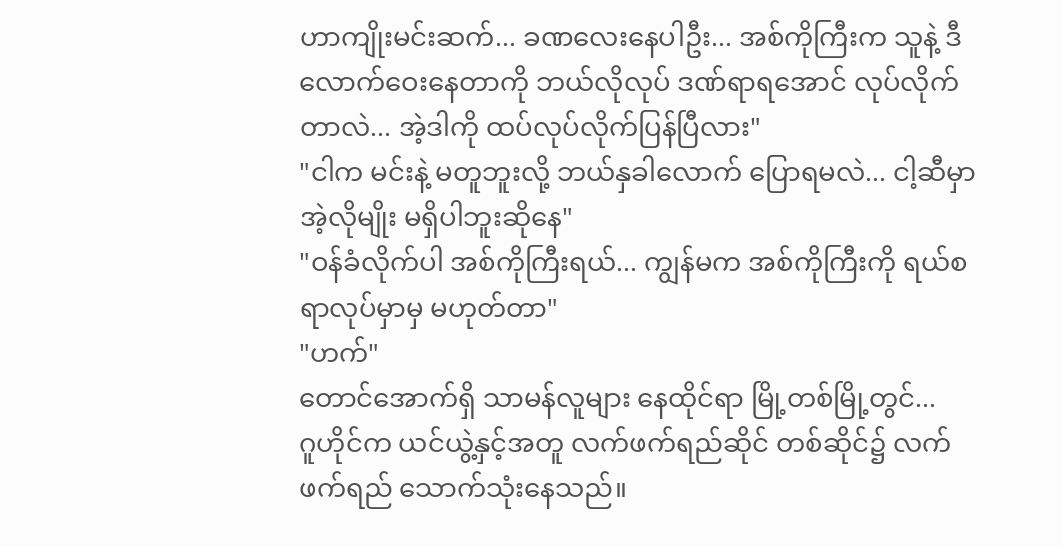ဟာကျိုးမင်းဆက်... ခဏလေးနေပါဦး... အစ်ကိုကြီးက သူနဲ့ ဒီလောက်ဝေးနေတာကို ဘယ်လိုလုပ် ဒဏ်ရာရအောင် လုပ်လိုက်တာလဲ... အဲ့ဒါကို ထပ်လုပ်လိုက်ပြန်ပြီလား"
"ငါက မင်းနဲ့ မတူဘူးလို့ ဘယ်နှခါလောက် ပြောရမလဲ... ငါ့ဆီမှာ အဲ့လိုမျိုး မရှိပါဘူးဆိုနေ"
"ဝန်ခံလိုက်ပါ အစ်ကိုကြီးရယ်... ကျွန်မက အစ်ကိုကြီးကို ရယ်စရာလုပ်မှာမှ မဟုတ်တာ"
"ဟက်"
တောင်အောက်ရှိ သာမန်လူများ နေထိုင်ရာ မြို့တစ်မြို့တွင်...
ဂူဟိုင်က ယင်ယွဲ့နှင့်အတူ လက်ဖက်ရည်ဆိုင် တစ်ဆိုင်၌ လက်ဖက်ရည် သောက်သုံးနေသည်။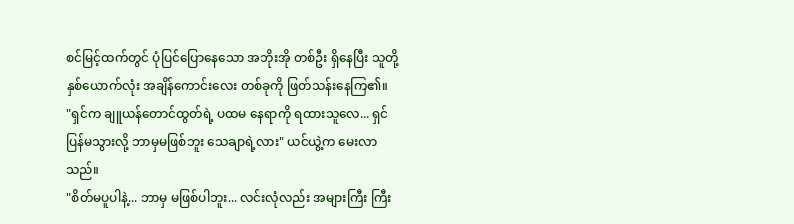စင်မြင့်ထက်တွင် ပုံပြင်ပြောနေသော အဘိုးအို တစ်ဦး ရှိနေပြီး သူတို့နှစ်ယောက်လုံး အချိန်ကောင်းလေး တစ်ခုကို ဖြတ်သန်းနေကြ၏။
"ရှင်က ချူယန်တောင်ထွတ်ရဲ့ ပထမ နေရာကို ရထားသူလေ... ရှင် ပြန်မသွားလို့ ဘာမှမဖြစ်ဘူး သေချာရဲ့လား" ယင်ယွဲ့က မေးလာသည်။
"စိတ်မပူပါနဲ့... ဘာမှ မဖြစ်ပါဘူး... လင်းလုံလည်း အများကြီး ကြီး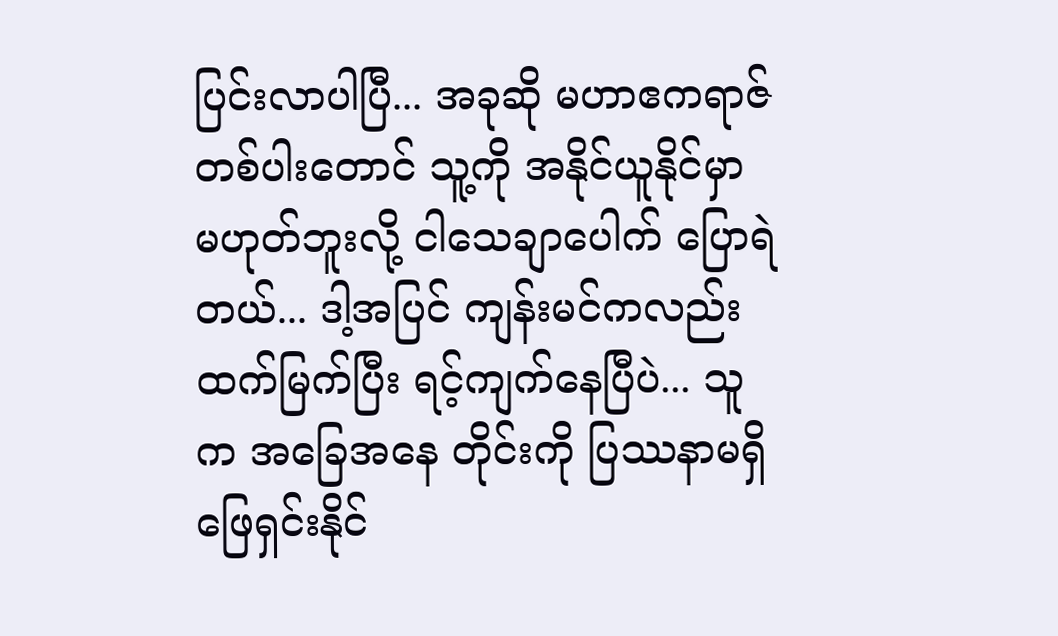ပြင်းလာပါပြီ... အခုဆို မဟာဧကရာဇ် တစ်ပါးတောင် သူ့ကို အနိုင်ယူနိုင်မှာ မဟုတ်ဘူးလို့ ငါသေချာပေါက် ပြောရဲတယ်... ဒါ့အပြင် ကျန်းမင်ကလည်း ထက်မြက်ပြီး ရင့်ကျက်နေပြီပဲ... သူက အခြေအနေ တိုင်းကို ပြဿနာမရှိ ဖြေရှင်းနိုင်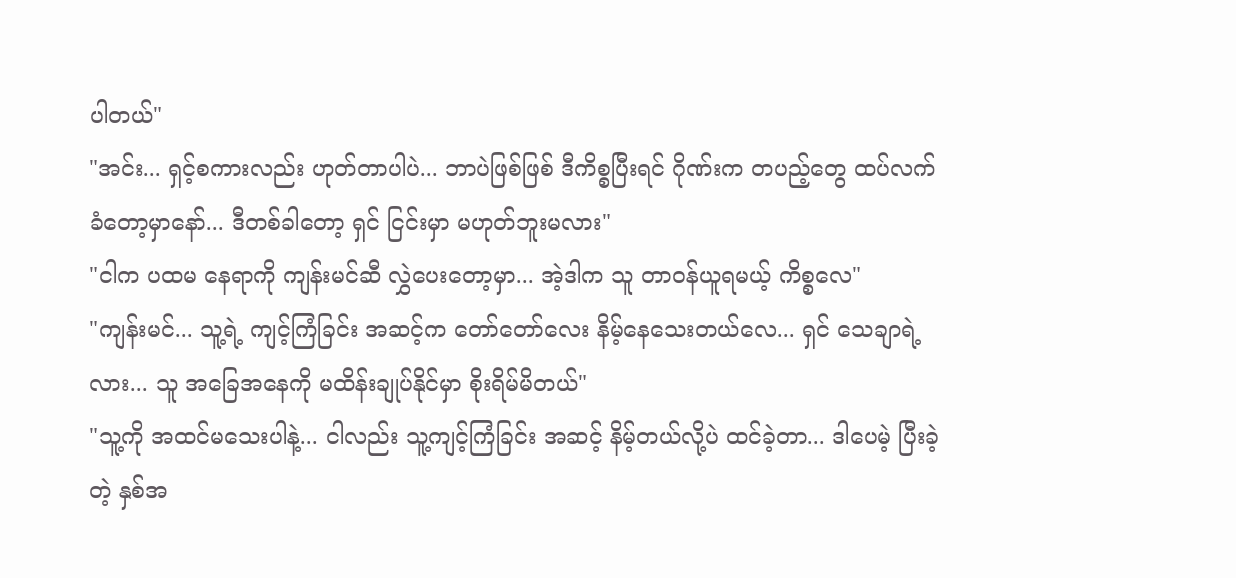ပါတယ်"
"အင်း... ရှင့်စကားလည်း ဟုတ်တာပါပဲ... ဘာပဲဖြစ်ဖြစ် ဒီကိစ္စပြီးရင် ဂိုဏ်းက တပည့်တွေ ထပ်လက်ခံတော့မှာနော်... ဒီတစ်ခါတော့ ရှင် ငြင်းမှာ မဟုတ်ဘူးမလား"
"ငါက ပထမ နေရာကို ကျန်းမင်ဆီ လွှဲပေးတော့မှာ... အဲ့ဒါက သူ တာဝန်ယူရမယ့် ကိစ္စလေ"
"ကျန်းမင်... သူ့ရဲ့ ကျင့်ကြံခြင်း အဆင့်က တော်တော်လေး နိမ့်နေသေးတယ်လေ... ရှင် သေချာရဲ့လား... သူ အခြေအနေကို မထိန်းချုပ်နိုင်မှာ စိုးရိမ်မိတယ်"
"သူ့ကို အထင်မသေးပါနဲ့... ငါလည်း သူ့ကျင့်ကြံခြင်း အဆင့် နိမ့်တယ်လို့ပဲ ထင်ခဲ့တာ... ဒါပေမဲ့ ပြီးခဲ့တဲ့ နှစ်အ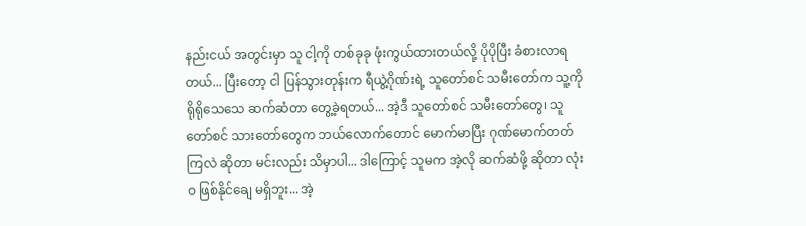နည်းငယ် အတွင်းမှာ သူ ငါ့ကို တစ်ခုခု ဖုံးကွယ်ထားတယ်လို့ ပိုပိုပြီး ခံစားလာရတယ်... ပြီးတော့ ငါ ပြန်သွားတုန်းက ရီယွဲ့ဂိုဏ်းရဲ့ သူတော်စင် သမီးတော်က သူ့ကို ရိုရိုသေသေ ဆက်ဆံတာ တွေ့ခဲ့ရတယ်... အဲ့ဒီ သူတော်စင် သမီးတော်တွေ၊ သူတော်စင် သားတော်တွေက ဘယ်လောက်တောင် မောက်မာပြီး ဂုဏ်မောက်တတ်ကြလဲ ဆိုတာ မင်းလည်း သိမှာပါ... ဒါကြောင့် သူမက အဲ့လို ဆက်ဆံဖို့ ဆိုတာ လုံးဝ ဖြစ်နိုင်ချေ မရှိဘူး... အဲ့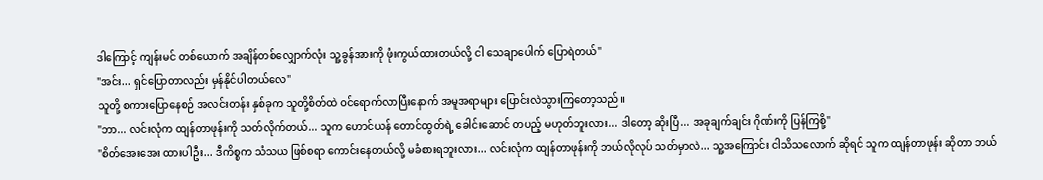ဒါကြောင့် ကျန်းမင် တစ်ယောက် အချိန်တစ်လျှောက်လုံး သူ့ခွန်အားကို ဖုံးကွယ်ထားတယ်လို့ ငါ သေချာပေါက် ပြောရဲတယ်"
"အင်း... ရှင်ပြောတာလည်း မှန်နိုင်ပါတယ်လေ"
သူတို့ စကားပြောနေစဉ် အလင်းတန်း နှစ်ခုက သူတို့စိတ်ထဲ ဝင်ရောက်လာပြီးနောက် အမူအရာများ ပြောင်းလဲသွားကြတော့သည်။
"ဘာ... လင်းလုံက ထျန်တာဖုန်းကို သတ်လိုက်တယ်... သူက ဟောင်ယန် တောင်ထွတ်ရဲ့ ခေါင်းဆောင် တပည့် မဟုတ်ဘူးလား... ဒါတော့ ဆိုးပြီ... အခုချက်ချင်း ဂိုဏ်းကို ပြန်ကြစို့"
"စိတ်အေးအေး ထားပါဦး... ဒီကိစ္စက သံသယ ဖြစ်စရာ ကောင်းနေတယ်လို့ မခံစားရဘူးလား... လင်းလုံက ထျန်တာဖုန်းကို ဘယ်လိုလုပ် သတ်မှာလဲ... သူ့အကြောင်း ငါသိသလောက် ဆိုရင် သူက ထျန်တာဖုန်း ဆိုတာ ဘယ်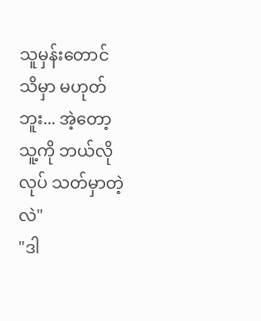သူမှန်းတောင် သိမှာ မဟုတ်ဘူး... အဲ့တော့ သူ့ကို ဘယ်လိုလုပ် သတ်မှာတဲ့လဲ"
"ဒါ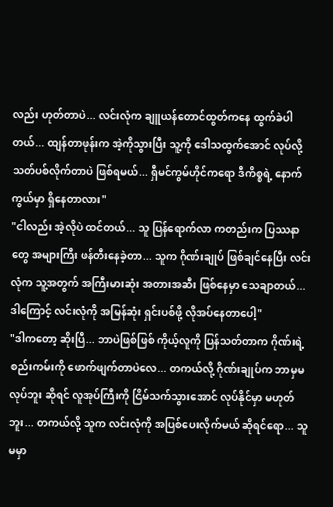လည်း ဟုတ်တာပဲ... လင်းလုံက ချူယန်တောင်ထွတ်ကနေ ထွက်ခဲပါတယ်... ထျန်တာဖုန်းက အဲ့ကိုသွားပြီး သူ့ကို ဒေါသထွက်အောင် လုပ်လို့ သတ်ပစ်လိုက်တာပဲ ဖြစ်ရမယ်... ရှီမင်ကွမ်ဟိုင်ကရော ဒီကိစ္စရဲ့ နောက်ကွယ်မှာ ရှိနေတာလား"
"ငါလည်း အဲ့လိုပဲ ထင်တယ်... သူ ပြန်ရောက်လာ ကတည်းက ပြဿနာတွေ အများကြီး ဖန်တီးနေခဲ့တာ... သူက ဂိုဏ်းချုပ် ဖြစ်ချင်နေပြီး လင်းလုံက သူ့အတွက် အကြီးမားဆုံး အတားအဆီး ဖြစ်နေမှာ သေချာတယ်... ဒါကြောင့် လင်းလုံကို အမြန်ဆုံး ရှင်းပစ်ဖို့ လိုအပ်နေတာပေါ့"
"ဒါကတော့ ဆိုးပြီ... ဘာပဲဖြစ်ဖြစ် ကိုယ့်လူကို ပြန်သတ်တာက ဂိုဏ်းရဲ့ စည်းကမ်းကို ဖောက်ဖျက်တာပဲလေ... တကယ်လို့ ဂိုဏ်းချုပ်က ဘာမှမလုပ်ဘူး ဆိုရင် လူအုပ်ကြီးကို ငြိမ်သက်သွားအောင် လုပ်နိုင်မှာ မဟုတ်ဘူး... တကယ်လို့ သူက လင်းလုံကို အပြစ်ပေးလိုက်မယ် ဆိုရင်ရော... သူမမှာ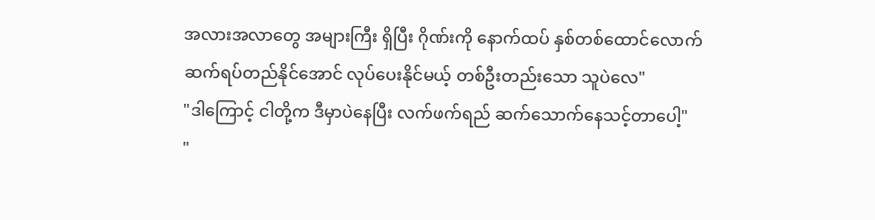အလားအလာတွေ အများကြီး ရှိပြီး ဂိုဏ်းကို နောက်ထပ် နှစ်တစ်ထောင်လောက် ဆက်ရပ်တည်နိုင်အောင် လုပ်ပေးနိုင်မယ့် တစ်ဦးတည်းသော သူပဲလေ"
"ဒါကြောင့် ငါတို့က ဒီမှာပဲနေပြီး လက်ဖက်ရည် ဆက်သောက်နေသင့်တာပေါ့"
"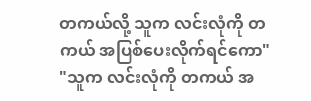တကယ်လို့ သူက လင်းလုံကို တကယ် အပြစ်ပေးလိုက်ရင်ကော"
"သူက လင်းလုံကို တကယ် အ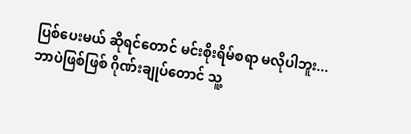ပြစ်ပေးမယ် ဆိုရင်တောင် မင်းစိုးရိမ်စရာ မလိုပါဘူး... ဘာပဲဖြစ်ဖြစ် ဂိုဏ်းချုပ်တောင် သူ့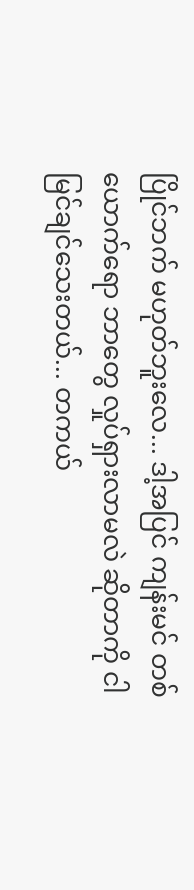ပြိုင်ဘက် မဟုတ်ဘူးလေ... ဒါ့အပြင် ကျန်းမင် တစ်ယောက်ရော ဘာတွေ လှုပ်ရှားလာမလဲ ဆိုတာကို ငါ မြင်ချင်သေးတယ်... တကယ်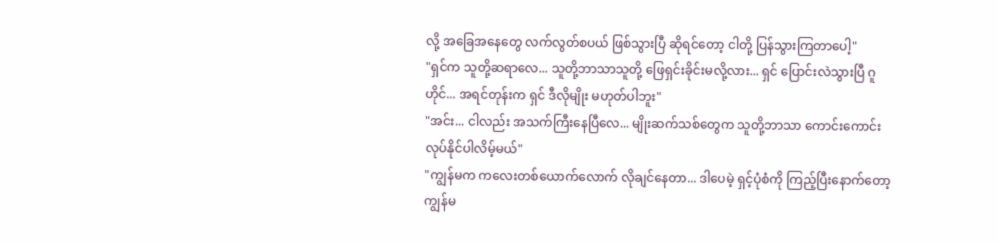လို့ အခြေအနေတွေ လက်လွတ်စပယ် ဖြစ်သွားပြီ ဆိုရင်တော့ ငါတို့ ပြန်သွားကြတာပေါ့"
"ရှင်က သူတို့ဆရာလေ... သူတို့ဘာသာသူတို့ ဖြေရှင်းခိုင်းမလို့လား... ရှင် ပြောင်းလဲသွားပြီ ဂူဟိုင်... အရင်တုန်းက ရှင် ဒီလိုမျိုး မဟုတ်ပါဘူး"
"အင်း... ငါလည်း အသက်ကြီးနေပြီလေ... မျိုးဆက်သစ်တွေက သူတို့ဘာသာ ကောင်းကောင်း လုပ်နိုင်ပါလိမ့်မယ်"
"ကျွန်မက ကလေးတစ်ယောက်လောက် လိုချင်နေတာ... ဒါပေမဲ့ ရှင့်ပုံစံကို ကြည့်ပြီးနောက်တော့ ကျွန်မ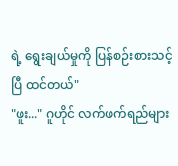ရဲ့ ရွေးချယ်မှုကို ပြန်စဉ်းစားသင့်ပြီ ထင်တယ်"
"ဖူး..." ဂူဟိုင် လက်ဖက်ရည်များ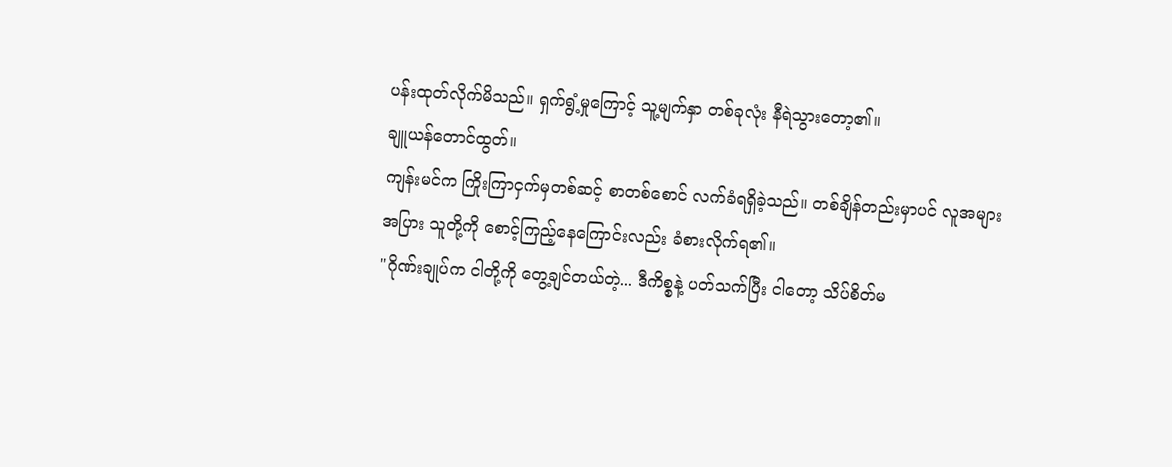ပန်းထုတ်လိုက်မိသည်။ ရှက်ရွံ့မှုကြောင့် သူ့မျက်နှာ တစ်ခုလုံး နီရဲသွားတော့၏။
ချူယန်တောင်ထွတ်။
ကျန်းမင်က ကြိုးကြာငှက်မှတစ်ဆင့် စာတစ်စောင် လက်ခံရရှိခဲ့သည်။ တစ်ချိန်တည်းမှာပင် လူအများအပြား သူတို့ကို စောင့်ကြည့်နေကြောင်းလည်း ခံစားလိုက်ရ၏။
"ဂိုဏ်းချုပ်က ငါတို့ကို တွေ့ချင်တယ်တဲ့... ဒီကိစ္စနဲ့ ပတ်သက်ပြီး ငါတော့ သိပ်စိတ်မ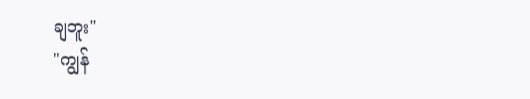ချဘူး"
"ကျွန်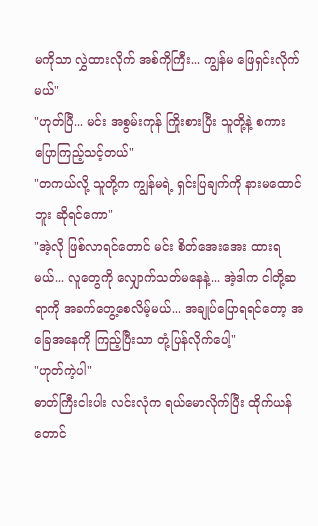မကိုသာ လွှဲထားလိုက် အစ်ကိုကြီး... ကျွန်မ ဖြေရှင်းလိုက်မယ်"
"ဟုတ်ပြီ... မင်း အစွမ်းကုန် ကြိုးစားပြီး သူတို့နဲ့ စကားပြောကြည့်သင့်တယ်"
"တကယ်လို့ သူတို့က ကျွန်မရဲ့ ရှင်းပြချက်ကို နားမထောင်ဘူး ဆိုရင်ကော"
"အဲ့လို ဖြစ်လာရင်တောင် မင်း စိတ်အေးအေး ထားရမယ်... လူတွေကို လျှောက်သတ်မနေနဲ့... အဲ့ဒါက ငါတို့ဆရာကို အခက်တွေ့စေလိမ့်မယ်... အချုပ်ပြောရရင်တော့ အခြေအနေကို ကြည့်ပြီးသာ တုံ့ပြန်လိုက်ပေါ့"
"ဟုတ်ကဲ့ပါ"
ဓာတ်ကြီးငါးပါး လင်းလုံက ရယ်မောလိုက်ပြီး ထိုက်ယန်တောင်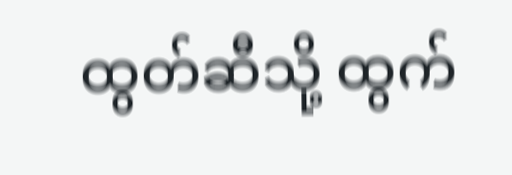ထွတ်ဆီသို့ ထွက်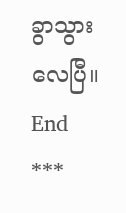ခွာသွားလေပြီ။
End
***